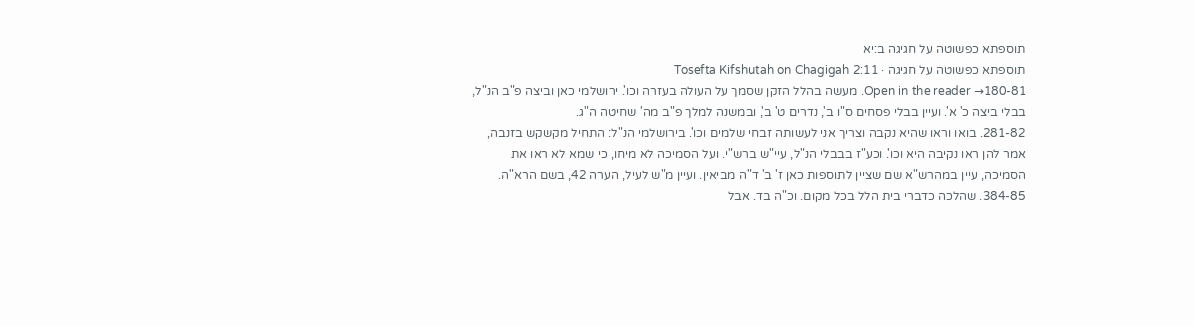תוספתא כפשוטה על חגיגה ב:יא
תוספתא כפשוטה על חגיגה · Tosefta Kifshutah on Chagigah 2:11
Open in the reader →180-81. מעשה בהלל הזקן שסמך על העולה בעזרה וכו'. ירושלמי כאן וביצה פ"ב הנ"ל, בבלי ביצה כ' א'. ועיין בבלי פסחים ס"ו ב', נדרים ט' ב', ובמשנה למלך פ"ב מה' שחיטה ה"ג.
281-82. בואו וראו שהיא נקבה וצריך אני לעשותה זבחי שלמים וכו'. בירושלמי הנ"ל: התחיל מקשקש בזנבה, אמר להן ראו נקיבה היא וכו'. וכע"ז בבבלי הנ"ל, עיי"ש ברש"י. ועל הסמיכה לא מיחו, כי שמא לא ראו את הסמיכה, עיין במהרש"א שם שציין לתוספות כאן ז' ב' ד"ה מביאין. ועיין מ"ש לעיל, הערה 42, בשם הרא"ה.
384-85. שהלכה כדברי בית הלל בכל מקום. וכ"ה בד. אבל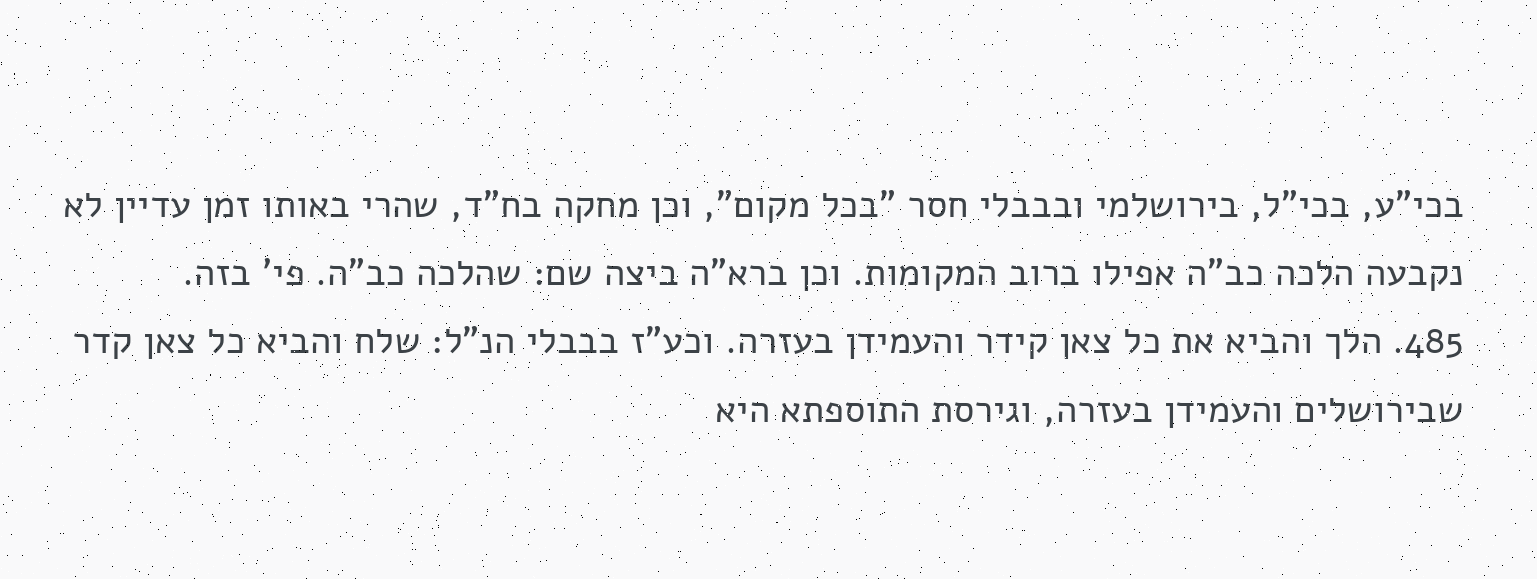בכי"ע, בכי"ל, בירושלמי ובבבלי חסר "בכל מקום", וכן מחקה בח"ד, שהרי באותו זמן עדיין לא נקבעה הלכה כב"ה אפילו ברוב המקומות. וכן ברא"ה ביצה שם: שהלכה כב"ה. פי' בזה.
485. הלך והביא את כל צאן קידר והעמידן בעזרה. וכע"ז בבבלי הנ"ל: שלח והביא כל צאן קדר שבירושלים והעמידן בעזרה, וגירסת התוספתא היא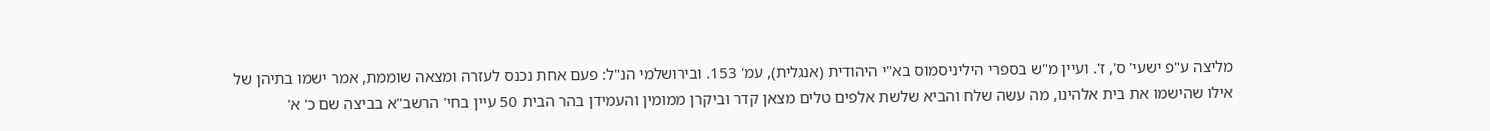מליצה ע"פ ישעי' ס', ז'. ועיין מ"ש בספרי היליניסמוס בא"י היהודית (אנגלית), עמ' 153. ובירושלמי הנ"ל: פעם אחת נכנס לעזרה ומצאה שוממת, אמר ישמו בתיהן של אילו שהישמו את בית אלהינו, מה עשה שלח והביא שלשת אלפים טלים מצאן קדר וביקרן ממומין והעמידן בהר הבית 50 עיין בחי' הרשב"א בביצה שם כ' א'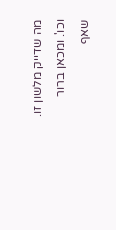מה שדייק מלשון זו. וכו'. ומכאן ברור שאף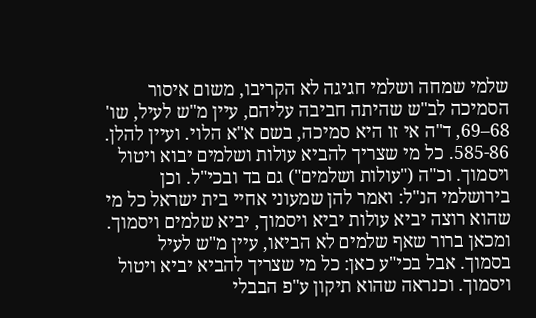שלמי שמחה ושלמי חגיגה לא הקריבו, משום איסור הסמיכה לב"ש שהיתה חביבה עליהם, עיין מ"ש לעיל, שו' 68–69, ד"ה אי זו היא סמיכה, בשם א"א הלוי. ועיין להלן.
585-86. כל מי שצריך להביא עולות ושלמים יבוא ויטול ויסמוך. וכ"ה ("עולות ושלמים") גם בד ובכי"ל. וכן בירושלמי הנ"ל: ואמר להן שמעוני אחיי בית ישראל כל מי שהוא רוצה יביא עולות יביא ויסמוך, יביא שלמים ויסמוך. ומכאן ברור שאף שלמים לא הביאו, עיין מ"ש לעיל בסמוך. אבל בכי"ע כאן: כל מי שצריך להביא יביא ויטול ויסמוך. וכנראה שהוא תיקון ע"פ הבבלי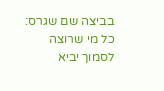בביצה שם שגרס: כל מי שרוצה לסמוך יביא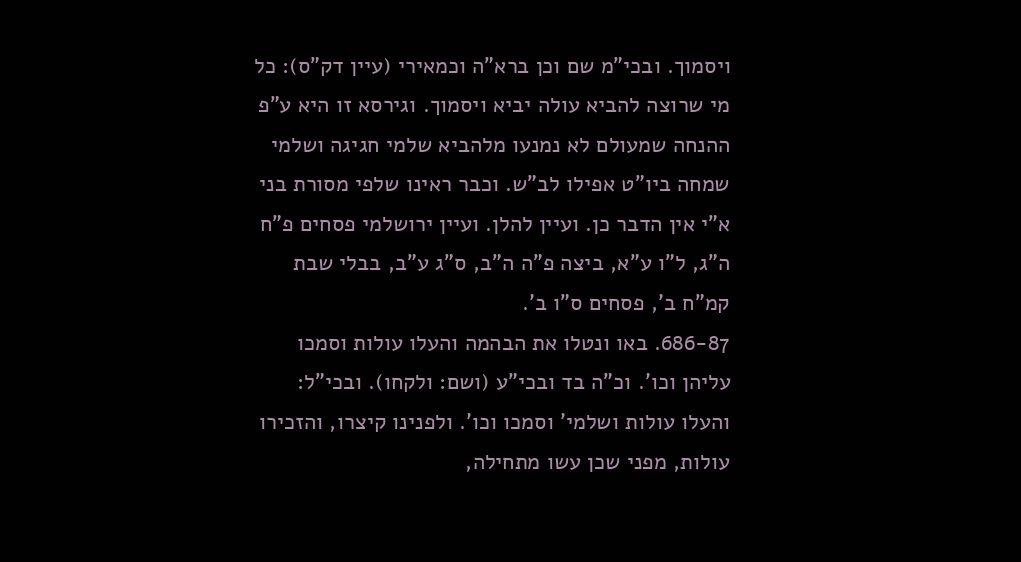ויסמוך. ובכי"מ שם וכן ברא"ה וכמאירי (עיין דק"ס): כל מי שרוצה להביא עולה יביא ויסמוך. וגירסא זו היא ע"פ ההנחה שמעולם לא נמנעו מלהביא שלמי חגיגה ושלמי שמחה ביו"ט אפילו לב"ש. וכבר ראינו שלפי מסורת בני א"י אין הדבר כן. ועיין להלן. ועיין ירושלמי פסחים פ"ח ה"ג, ל"ו ע"א, ביצה פ"ה ה"ב, ס"ג ע"ב, בבלי שבת קמ"ח ב', פסחים ס"ו ב'.
686-87. באו ונטלו את הבהמה והעלו עולות וסמכו עליהן וכו'. וכ"ה בד ובכי"ע (ושם: ולקחו). ובכי"ל: והעלו עולות ושלמי' וסמכו וכו'. ולפנינו קיצרו, והזכירו עולות, מפני שכן עשו מתחילה,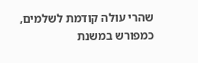שהרי עולה קודמת לשלמים, כמפורש במשנת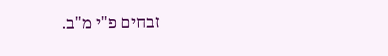זבחים פ"י מ"ב.